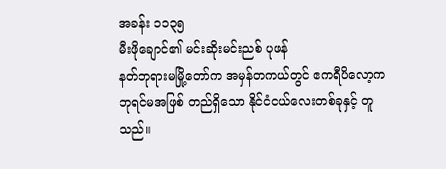အခန်း ၁၁၃၅
မီးဖိုချောင်၏ မင်းဆိုးမင်းညစ် ပုဖန်
နတ်ဘုရားမမြို့တော်က အမှန်တကယ်တွင် ဧကရီပိလော့က ဘုရင်မအဖြစ် တည်ရှိသော နိုင်ငံငယ်လေးတစ်ခုနှင့် တူသည်။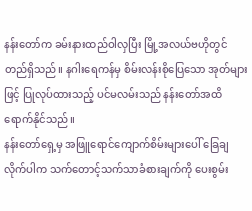နန်းတော်က ခမ်းနားထည်ဝါလှပြီး မြို့အလယ်ဗဟိုတွင် တည်ရှိသည်။ နဂါးရေကန်မှ စိမ်းလန်းစိုပြေသော အုတ်များဖြင့် ပြုလုပ်ထားသည့် ပင်မလမ်းသည် နန်းတော်အထိရောက်နိုင်သည်။
နန်းတော်ရှေ့မှ အဖြူရောင်ကျောက်စိမ်းများပေါ် ခြေချလိုက်ပါက သက်တောင့်သက်သာခံစားချက်ကို ပေးစွမ်း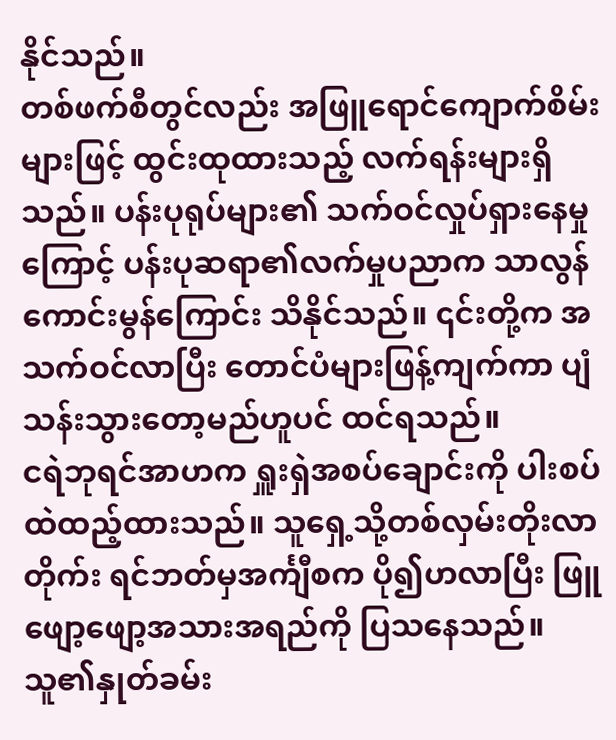နိုင်သည်။
တစ်ဖက်စီတွင်လည်း အဖြူရောင်ကျောက်စိမ်းများဖြင့် ထွင်းထုထားသည့် လက်ရန်းများရှိသည်။ ပန်းပုရုပ်များ၏ သက်ဝင်လှုပ်ရှားနေမှုကြောင့် ပန်းပုဆရာ၏လက်မှုပညာက သာလွန်ကောင်းမွန်ကြောင်း သိနိုင်သည်။ ၎င်းတို့က အသက်ဝင်လာပြီး တောင်ပံများဖြန့်ကျက်ကာ ပျံသန်းသွားတော့မည်ဟူပင် ထင်ရသည်။
ငရဲဘုရင်အာဟက ရှူးရှဲအစပ်ချောင်းကို ပါးစပ်ထဲထည့်ထားသည်။ သူရှေ့သို့တစ်လှမ်းတိုးလာတိုက်း ရင်ဘတ်မှအင်္ကျီစက ပို၍ဟလာပြီး ဖြူဖျော့ဖျော့အသားအရည်ကို ပြသနေသည်။ သူ၏နှုတ်ခမ်း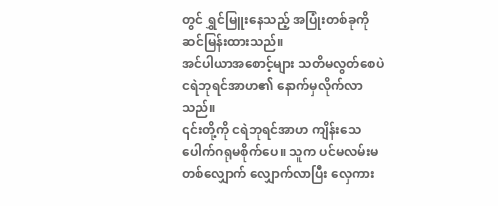တွင် ရွှင်မြူးနေသည့် အပြုံးတစ်ခုကို ဆင်မြန်းထားသည်။
အင်ပါယာအစောင့်များ သတိမလွတ်စေပဲ ငရဲဘုရင်အာဟ၏ နောက်မှလိုက်လာသည်။
၎င်းတို့ကို ငရဲဘုရင်အာဟ ကျိန်းသေပေါက်ဂရုမစိုက်ပေ။ သူက ပင်မလမ်းမတစ်လျှောက် လျှောက်လာပြီး လှေကား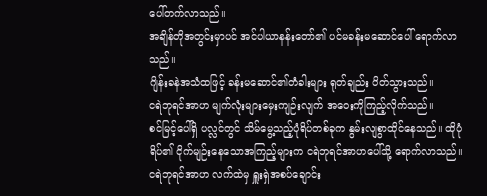ပေါ်တက်လာသည်။
အချိန်တိုအတွင်းမှာပင် အင်ပါယာနန်းတော်၏ ပင်မခန်းမဆောင်ပေါ် ရောက်လာသည်။
ဂျိန်းခနဲအသံထဖြင့် ခန်းမဆောင်၏တံခါးများ ရုတ်ချည်း ပိတ်သွားသည်။
ငရဲဘုရင်အာဟ မျက်လုံးများမှေးကျဉ်းလျက် အဝေးကိုကြည့်လိုက်သည်။
စင်မြင့်ပေါ်ရှိ ပလ္လင်တွင် သိမ်မွေ့သည့်ပုံရိပ်တစ်ခုက နွမ်းလျစွာထိုင်နေသည်။ ထိုပုံရိပ်၏ ငိုက်မျဉ်းနေသောအကြည့်များက ငရဲဘုရင်အာဟပေါ်သို့ ရောက်လာသည်။
ငရဲဘုရင်အာဟ လက်ထဲမှ ရှူးရှဲအစပ်ချောင်း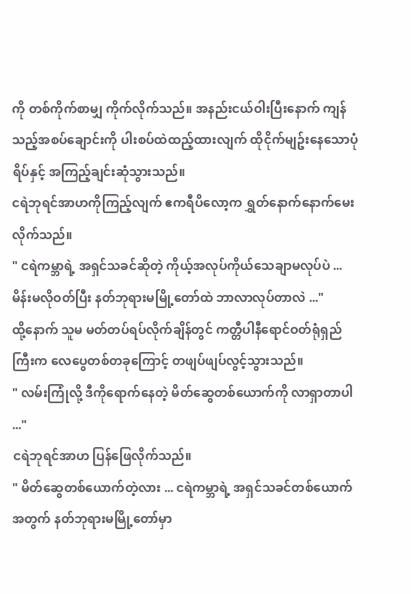ကို တစ်ကိုက်စာမျှ ကိုက်လိုက်သည်။ အနည်းငယ်ဝါးပြီးနောက် ကျန်သည့်အစပ်ချောင်းကို ပါးစပ်ထဲထည့်ထားလျက် ထိုငိုက်မျဥ်းနေသောပုံရိပ်နှင့် အကြည့်ချင်းဆုံသွားသည်။
ငရဲဘုရင်အာဟကိုကြည့်လျက် ဧကရီပိလော့က ရွှတ်နောက်နောက်မေးလိုက်သည်။
" ငရဲကမ္ဘာရဲ့ အရှင်သခင်ဆိုတဲ့ ကိုယ့်အလုပ်ကိုယ်သေချာမလုပ်ပဲ ... မိန်းမလိုဝတ်ပြီး နတ်ဘုရားမမြို့တော်ထဲ ဘာလာလုပ်တာလဲ ..."
ထို့နောက် သူမ မတ်တပ်ရပ်လိုက်ချိန်တွင် ကတ္တီပါနီရောင်ဝတ်ရုံရှည်ကြီးက လေပွေတစ်တခုကြောင့် တဖျပ်ဖျပ်လွင့်သွားသည်။
" လမ်းကြုံလို့ ဒီကိုရောက်နေတဲ့ မိတ်ဆွေတစ်ယောက်ကို လာရှာတာပါ ..."
ငရဲဘုရင်အာဟ ပြန်ဖြေလိုက်သည်။
" မိတ်ဆွေတစ်ယောက်တဲ့လား ... ငရဲကမ္ဘာရဲ့ အရှင်သခင်တစ်ယောက်အတွက် နတ်ဘုရားမမြို့တော်မှာ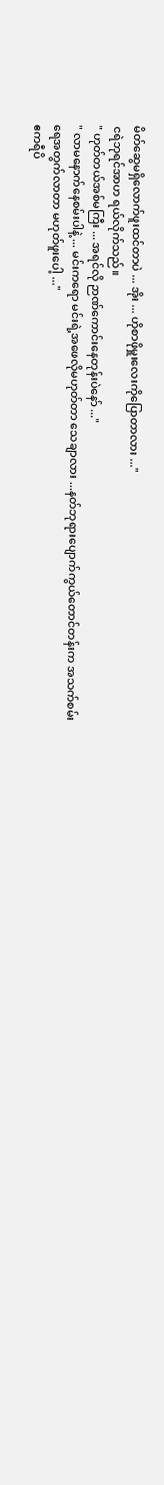မိတ်ဆွေမရှိလောက်ဖူးထင်တာပဲ ... အိုး ... ဟိုစာဖိုမှူးလေးကိုပြောတာလား ..."
ငရဲဘုရင်အာဟ ရယ်လိုက်သည်။
" ဟုတ်တယ်အစ်မကြီး ... အရင်လို ဉာဏ်ကောင်းနေတုန်းပဲနော် ..."
" လာမနောက်နေစမ်းပါနဲ့ ... မင်းကရော မင်းရဲ့အဖေလိုမဟုတ်တာ သေချာလား ...နတ်ဘုရားပျောက်ကွယ်တောင်တန်းက အသက်စမ်းရေအတွက်လာတာ မဟုတ်ဖူးပေါ့ ..."
ဧကရီပိ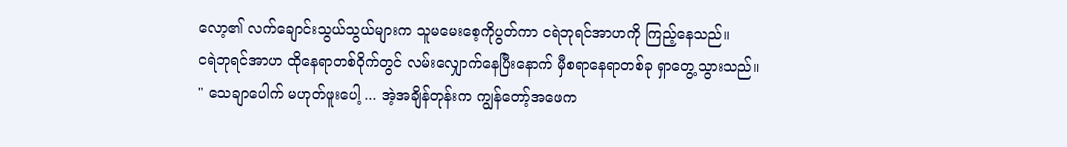လော့၏ လက်ချောင်းသွယ်သွယ်များက သူမမေးစေ့ကိုပွတ်ကာ ငရဲဘုရင်အာဟကို ကြည့်နေသည်။
ငရဲဘုရင်အာဟ ထိုနေရာတစ်ဝိုက်တွင် လမ်းလျှောက်နေပြီးနောက် မှီစရာနေရာတစ်ခု ရှာတွေ့သွားသည်။
" သေချာပေါက် မဟုတ်ဖူးပေါ့ ... အဲ့အချိန်တုန်းက ကျွန်တော့်အဖေက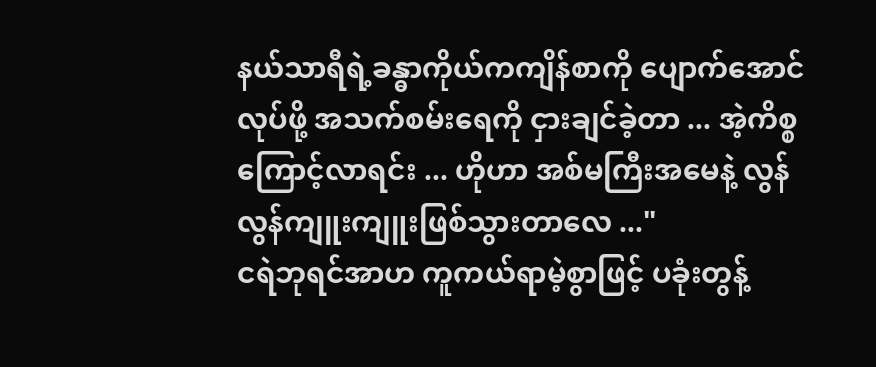နယ်သာရီရဲ့ခန္ဓာကိုယ်ကကျိန်စာကို ပျောက်အောင်လုပ်ဖို့ အသက်စမ်းရေကို ငှားချင်ခဲ့တာ ... အဲ့ကိစ္စကြောင့်လာရင်း ... ဟိုဟာ အစ်မကြီးအမေနဲ့ လွန်လွန်ကျူးကျူးဖြစ်သွားတာလေ ..."
ငရဲဘုရင်အာဟ ကူကယ်ရာမဲ့စွာဖြင့် ပခုံးတွန့်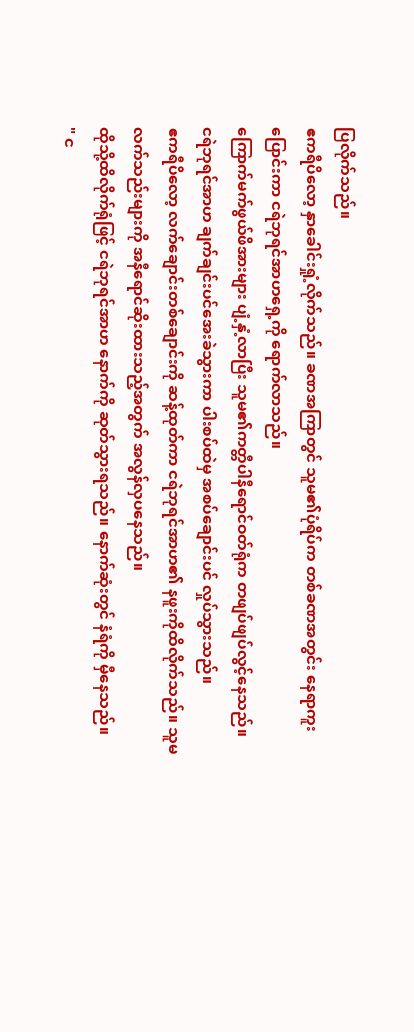ပြလိုက်သည်။
ဧကရီပိလော့ နှာခေါင်းရှုံ့လိုက်သည်။ ခဏအကြာတွင် သူမ၏ပုံရိပ်က တစ်ခဏအတွင်း နေရာကူးပြောင်းကာ ငရဲဘုရင်အာဟရှေ့ကို ရောက်လာသည်။
ကြောက်မက်ဖွယ်ဖိအားများ ပျံ့နှံ့လာပြီး သူမ၏ကတ္တီပါနီရောင်ဝတ်ရုံက တဖျပ်ဖျပ်လွင့်နေသည်။
ငရဲဘုရင်အာဟ ချက်ချင်းပင်အေးခဲသွားကာ ပါးစပ်ထဲမှ အစပ်ချောင်းပင် လှုပ်သွားသည်။
ဧကရီပိလော့ လက်ချောင်းတစ်ချောင်းကို ဆန့်ထုတ်ကာ ငရဲဘုရင်အာဟ၏ နဖူးကိုထိလိုက်သည်။ သူမလက်သည်းများကို အနီရောင်ဆိုးထားသည့်အတွက် အလွန်လှပနေသည်။
ထိုသို့ထိလိုက်ရုံဖြင့် ငရဲဘုရင်အာဟ နောက်ကို ဆုတ်သွားရသည်။ နောက်ဆုံးတွင် နံရံကို မှီနေသည်။
" င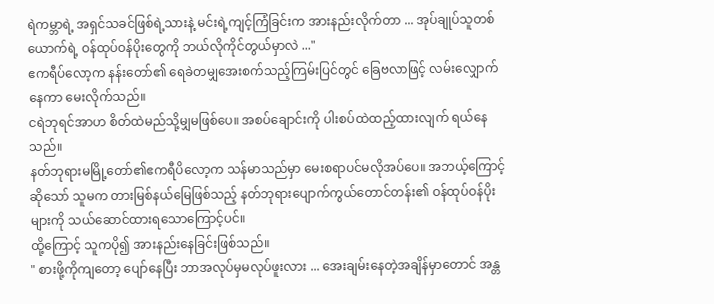ရဲကမ္ဘာရဲ့ အရှင်သခင်ဖြစ်ရဲ့သားနဲ့ မင်းရဲ့ကျင့်ကြံခြင်းက အားနည်းလိုက်တာ ... အုပ်ချုပ်သူတစ်ယောက်ရဲ့ ဝန်ထုပ်ဝန်ပိုးတွေကို ဘယ်လိုကိုင်တွယ်မှာလဲ ..."
ဧကရီပ်လော့က နန်းတော်၏ ရေခဲတမျှအေးစက်သည့်ကြမ်းပြင်တွင် ခြေဗလာဖြင့် လမ်းလျှောက်နေကာ မေးလိုက်သည်။
ငရဲဘုရင်အာဟ စိတ်ထဲမည်သို့မျှမဖြစ်ပေ။ အစပ်ချောင်းကို ပါးစပ်ထဲထည့်ထားလျက် ရယ်နေသည်။
နတ်ဘုရားမမြို့တော်၏ဧကရီပိလော့က သန်မာသည်မှာ မေးစရာပင်မလိုအပ်ပေ။ အဘယ့်ကြောင့်ဆိုသော် သူမက တားမြစ်နယ်မြေဖြစ်သည့် နတ်ဘုရားပျောက်ကွယ်တောင်တန်း၏ ဝန်ထုပ်ဝန်ပိုးများကို သယ်ဆောင်ထားရသောကြောင့်ပင်။
ထို့ကြောင့် သူကပို၍ အားနည်းနေခြင်းဖြစ်သည်။
" စားဖို့ကိုကျတော့ ပျော်နေပြီး ဘာအလုပ်မှမလုပ်ဖူးလား ... အေးချမ်းနေတဲ့အချိန်မှာတောင် အန္တ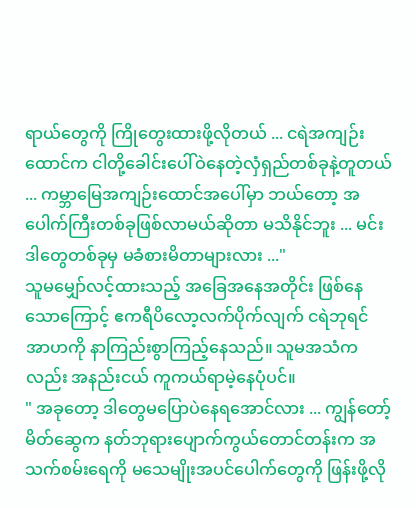ရာယ်တွေကို ကြိုတွေးထားဖို့လိုတယ် ... ငရဲအကျဉ်းထောင်က ငါတို့ခေါင်းပေါ်ဝဲနေတဲ့လှံရှည်တစ်ခုနဲ့တူတယ် ... ကမ္ဘာမြေအကျဉ်းထောင်အပေါ်မှာ ဘယ်တော့ အပေါက်ကြီးတစ်ခုဖြစ်လာမယ်ဆိုတာ မသိနိုင်ဘူး ... မင်း ဒါတွေတစ်ခုမှ မခံစားမိတာများလား ..."
သူမမျှော်လင့်ထားသည့် အခြေအနေအတိုင်း ဖြစ်နေသောကြောင့် ဧကရီပိလော့လက်ပိုက်လျက် ငရဲဘုရင်အာဟကို နာကြည်းစွာကြည့်နေသည်။ သူမအသံကလည်း အနည်းငယ် ကူကယ်ရာမဲ့နေပုံပင်။
" အခုတော့ ဒါတွေမပြောပဲနေရအောင်လား ... ကျွန်တော့်မိတ်ဆွေက နတ်ဘုရားပျောက်ကွယ်တောင်တန်းက အသက်စမ်းရေကို မသေမျိုးအပင်ပေါက်တွေကို ဖြန်းဖို့လို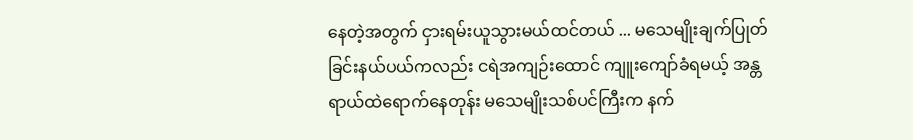နေတဲ့အတွက် ငှားရမ်းယူသွားမယ်ထင်တယ် ... မသေမျိုးချက်ပြုတ်ခြင်းနယ်ပယ်ကလည်း ငရဲအကျဉ်းထောင် ကျူးကျော်ခံရမယ့် အန္တရာယ်ထဲရောက်နေတုန်း မသေမျိုးသစ်ပင်ကြီးက နက်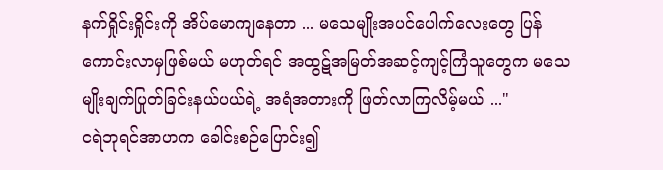နက်ရှိုင်းရှိုင်းကို အိပ်မောကျနေတာ ... မသေမျိုးအပင်ပေါက်လေးတွေ ပြန်ကောင်းလာမှဖြစ်မယ် မဟုတ်ရင် အထွဋ်အမြတ်အဆင့်ကျင့်ကြံသူတွေက မသေမျိုးချက်ပြုတ်ခြင်းနယ်ပယ်ရဲ့ အရံအတားကို ဖြတ်လာကြလိမ့်မယ် ..."
ငရဲဘုရင်အာဟက ခေါင်းစဉ်ပြောင်း၍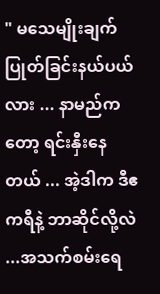" မသေမျိုးချက်ပြုတ်ခြင်းနယ်ပယ်လား ... နာမည်ကတော့ ရင်းနှီးနေတယ် ... အဲ့ဒါက ဒီဧကရီနဲ့ ဘာဆိုင်လို့လဲ ...အသက်စမ်းရေ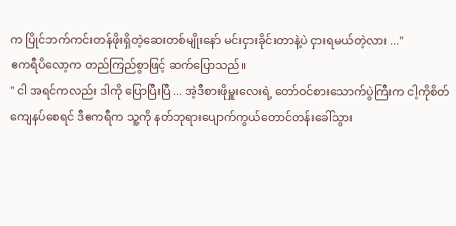က ပြိုင်ဘက်ကင်းတန်ဖိုးရှိတဲ့ဆေးတစ်မျိုးနော် မင်းငှားခိုင်းတာနဲ့ပဲ ငှားရမယ်တဲ့လား ..."
ဧကရီပိလော့က တည်ကြည်စွာဖြင့် ဆက်ပြောသည်။
" ငါ အရင်ကလည်း ဒါကို ပြောပြီးပြီ ... အဲ့ဒီစားဖိုမှူးလေးရဲ့ တော်ဝင်စားသောက်ပွဲကြီးက ငါ့ကိုစိတ်ကျေနပ်စေရင် ဒီဧကရီက သူ့ကို နတ်ဘုရားပျောက်ကွယ်တောင်တန်းခေါ်သွား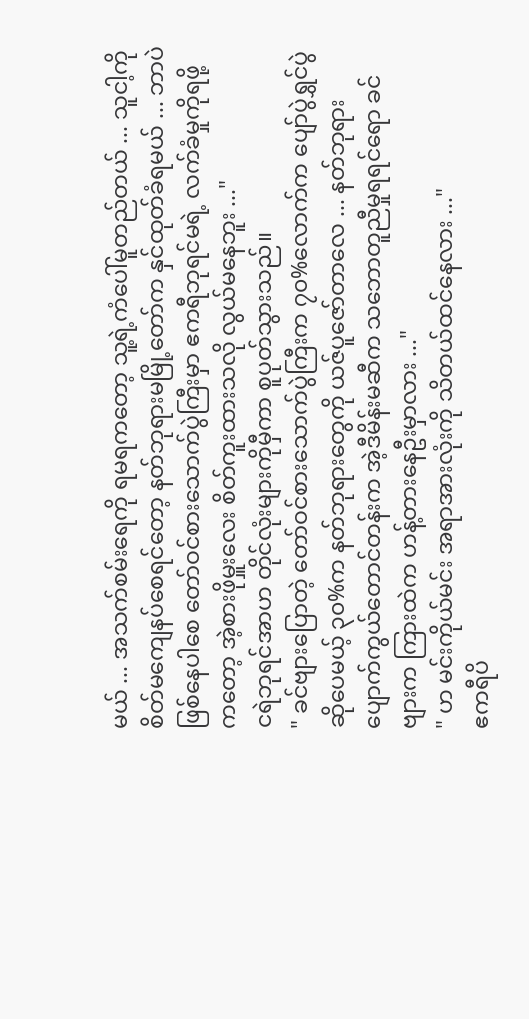မယ် ... အသက်စမ်းရေကို ရမရကတော့ သူ့ရဲ့ကံပေါ်မူတည်တယ် ... သူငါ့ကို စိတ်မကျေနပ်စေရင်တော့ နတ်ဘုရားမမြို့တော်က နှင်ထုတ်ခံရမယ် ... ဘာပဲဖြစ်နေပါစေ တော်ဝင်စားသောက်ပွဲကြီးမှာ ဧကရီဘုရင်မရဲ့ လက်ခံမှုကိုရဖို့ကတော့ အဲ့စားဖိုမှူးလေး စိတ်ကူးထားသလို လွယ်မနေဘူး ..."
ငရဲဘုရင်အာဟ တိုင်လုံးများကိုမှီကာ စူပုတ်သွားသည်။
" ခင်ဗျားပြောတဲ့ တော်ဝင်စားသောက်ပွဲကြီးက ၇၀%လောက်က ပျော်ပွဲရွှင်ပွဲဆိုပေမယ့် ၃၀%က နတ်ဘုရားတွေကို ယဇ်ပူဇော်တာလေ ... နတ်ဘုရားပျောက်ကွယ်တောင်တန်းက အဲ့ဒီမိန်းမဆီက သဘောတူညီမှုရရင်ရော ခင်ဗျားက ကြားထဲက ဟန့်တားနေဦးမှာလား ..."
" ဟ မင်းကိုယ်မင်း အရာအားလုံးကို သိတယ်ထင်နေလား ..."
ဧကရီပိ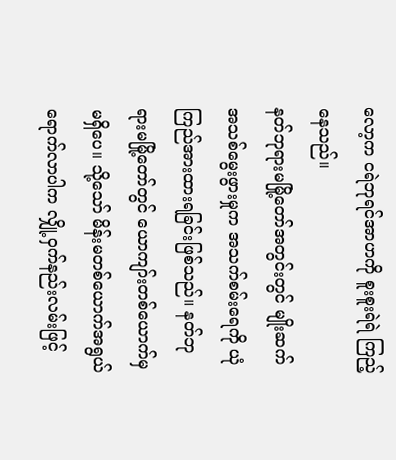လော့က ငရဲဘုရင်အာဟကို စူးစူးရဲရဲ ကြည့်နေသည်။
နတ်ဘုရားမမြို့တော်အတွင်းတွင် မျိုးဆက်အသစ်မွေးဖွားမှုက အသက်စမ်းရေကို ယုံကြည်အားထားရခြင်းဖြစ်သည်။ နတ်ဘုရားမမြို့တော်တွင် ယောကျာ်းတစ်ယောက်မှမရှိပေ။ သို့သော် မိန်းမတစ်ယောက်အရွယ်ရောက်လာပါက လျှို့ဝှက်နည်းလမ်းဖြင့်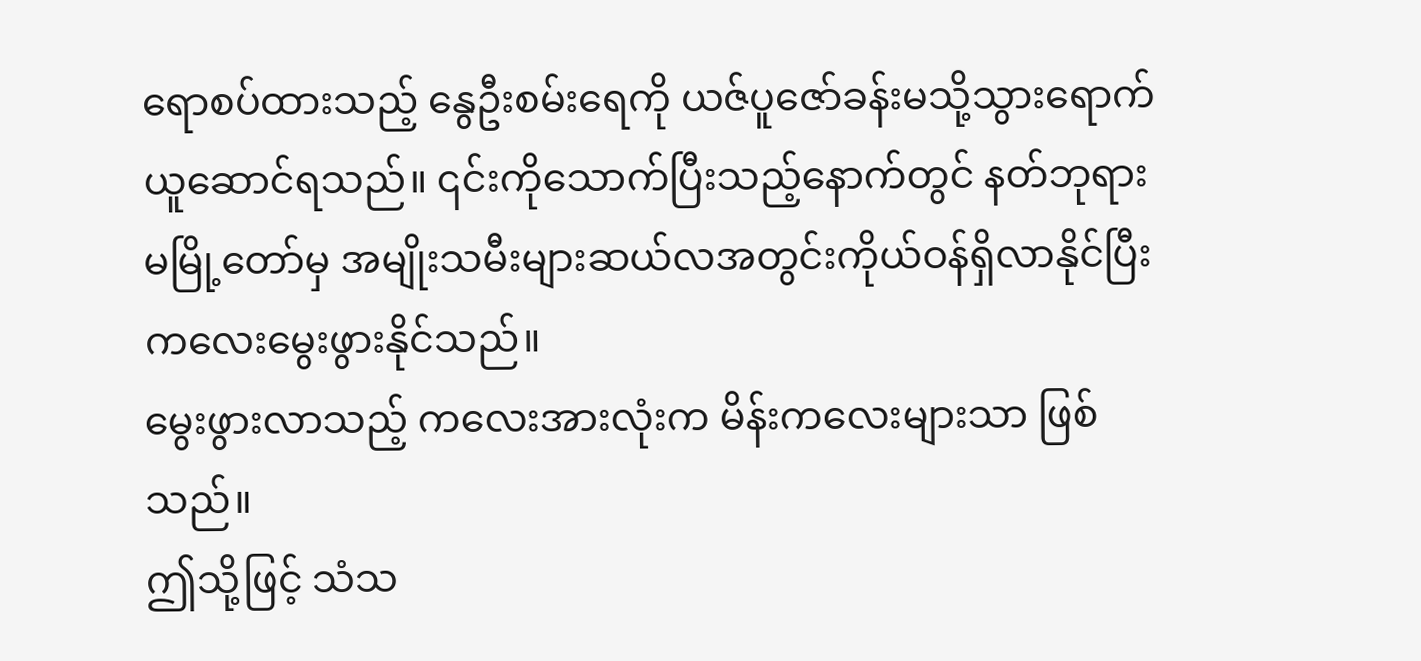ရောစပ်ထားသည့် နွေဦးစမ်းရေကို ယဇ်ပူဇော်ခန်းမသို့သွားရောက်ယူဆောင်ရသည်။ ၎င်းကိုသောက်ပြီးသည့်နောက်တွင် နတ်ဘုရားမမြို့တော်မှ အမျိုးသမီးများဆယ်လအတွင်းကိုယ်ဝန်ရှိလာနိုင်ပြီး ကလေးမွေးဖွားနိုင်သည်။
မွေးဖွားလာသည့် ကလေးအားလုံးက မိန်းကလေးများသာ ဖြစ်သည်။
ဤသို့ဖြင့် သံသ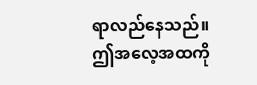ရာလည်နေသည်။
ဤအလေ့အထကို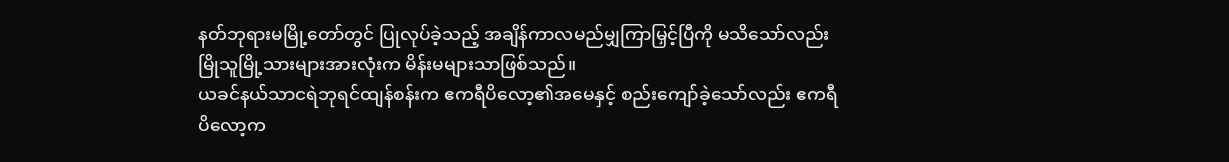နတ်ဘုရားမမြို့တော်တွင် ပြုလုပ်ခဲ့သည့် အချိန်ကာလမည်မျှကြာမြှင့်ပြီကို မသိသော်လည်း မြိုသူမြို့သားများအားလုံးက မိန်းမများသာဖြစ်သည်။
ယခင်နယ်သာငရဲဘုရင်ထျန်စန်းက ဧကရီပိလော့၏အမေနှင့် စည်းကျော်ခဲ့သော်လည်း ဧကရီပိလော့က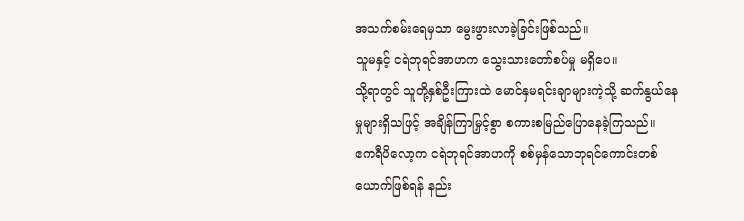အသက်စမ်းရေမှသာ မွေးဖွားလာခဲ့ခြင်းဖြစ်သည်။
သူမနှင့် ငရဲဘုရင်အာဟက သွေးသားတော်စပ်မှု မရှိပေ။
သို့ရာတွင် သူတို့နှစ်ဦးကြားထဲ မောင်နှမရင်းချာများကဲ့သို့ ဆက်နွယ်နေမှုများရှိသဖြင့် အချိန်ကြာမြှင့်စွာ စကားစမြည်ပြောနေခဲ့ကြသည်။
ဧကရီပိလော့က ငရဲဘုရင်အာဟကို စစ်မှန်သောဘုရင်ကောင်းတစ်ယောက်ဖြစ်ရန် နည်း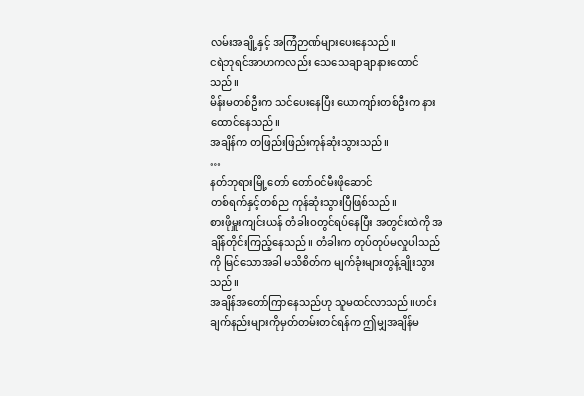လမ်းအချို့နှင့် အကြံဉာဏ်များပေးနေသည်။
ငရဲဘုရင်အာဟကလည်း သေသေချာချာနားထောင်သည်။
မိန်းမတစ်ဦးက သင်ပေးနေပြီး ယောကျာ်းတစ်ဦးက နားထောင်နေသည်။
အချိန်က တဖြည်းဖြည်းကုန်ဆုံးသွားသည်။
…
နတ်ဘုရားမြို့တော် တော်ဝင်မီးဖိုဆောင်
တစ်ရက်နှင့်တစ်ည ကုန်ဆုံးသွားပြီဖြစ်သည်။
စားဖိုမှူးကျင်းယန် တံခါးဝတွင်ရပ်နေပြီး အတွင်းထဲကို အချိန်တိုင်းကြည့်နေသည်။ တံခါးက တုပ်တုပ်မလှုပါသည်ကို မြင်သောအခါ မသိစိတ်က မျက်ခုံးများတွန့်ချိုးသွားသည်။
အချိန်အတော်ကြာနေသည်ဟု သူမထင်လာသည်။ဟင်းချက်နည်းများကိုမှတ်တမ်းတင်ရန်က ဤမျှအချိန်မ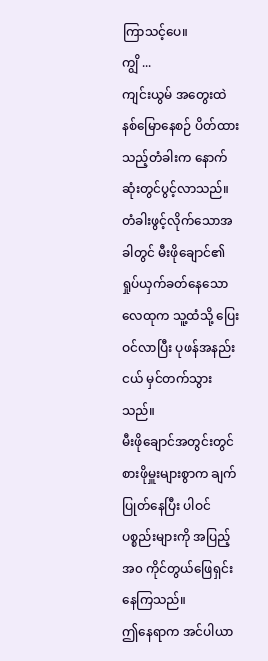ကြာသင့်ပေ။
ကျွိ ...
ကျင်းယွမ် အတွေးထဲနစ်မြောနေစဉ် ပိတ်ထားသည့်တံခါးက နောက်ဆုံးတွင်ပွင့်လာသည်။
တံခါးဖွင့်လိုက်သောအခါတွင် မီးဖိုချောင်၏ ရှုပ်ယှက်ခတ်နေသော လေထုက သူ့ထံသို့ ပြေးဝင်လာပြီး ပုဖန်အနည်းငယ် မှင်တက်သွားသည်။
မီးဖိုချောင်အတွင်းတွင် စားဖိုမှူးများစွာက ချက်ပြုတ်နေပြီး ပါဝင်ပစ္စည်းများကို အပြည့်အ၀ ကိုင်တွယ်ဖြေရှင်းနေကြသည်။
ဤနေရာက အင်ပါယာ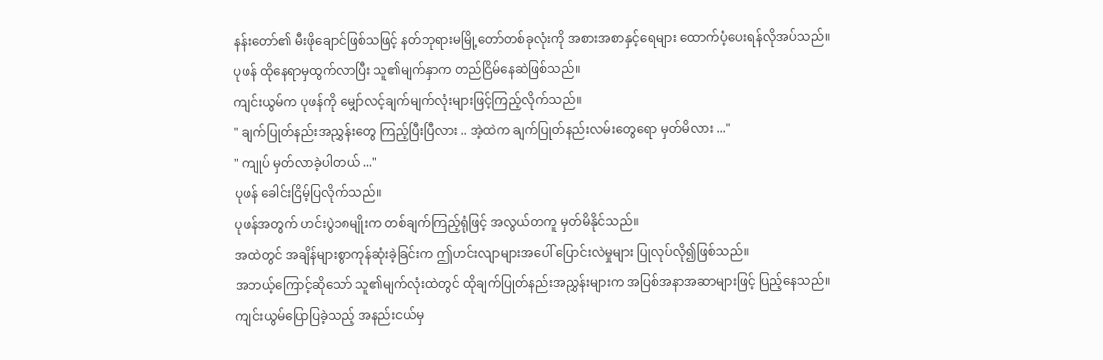နန်းတော်၏ မီးဖိုချောင်ဖြစ်သဖြင့် နတ်ဘုရားမမြို့တော်တစ်ခုလုံးကို အစားအစာနှင့်ရေများ ထောက်ပံ့ပေးရန်လိုအပ်သည်။
ပုဖန် ထိုနေရာမှထွက်လာပြီး သူ၏မျက်နှာက တည်ငြိမ်နေဆဲဖြစ်သည်။
ကျင်းယွမ်က ပုဖန်ကို မျှော်လင့်ချက်မျက်လုံးများဖြင့်ကြည့်လိုက်သည်။
" ချက်ပြုတ်နည်းအညွှန်းတွေ ကြည့်ပြီးပြီလား .. အဲ့ထဲက ချက်ပြုတ်နည်းလမ်းတွေရော မှတ်မိလား ..."
" ကျုပ် မှတ်လာခဲ့ပါတယ် ..."
ပုဖန် ခေါင်းငြိမ့်ပြလိုက်သည်။
ပုဖန်အတွက် ဟင်းပွဲ၁၈မျိုးက တစ်ချက်ကြည့်ရုံဖြင့် အလွယ်တကူ မှတ်မိနိုင်သည်။
အထဲတွင် အချိန်များစွာကုန်ဆုံးခဲ့ခြင်းက ဤဟင်းလျာများအပေါ် ပြောင်းလဲမှုများ ပြုလုပ်လို၍ဖြစ်သည်။
အဘယ့်ကြောင့်ဆိုသော် သူ၏မျက်လုံးထဲတွင် ထိုချက်ပြုတ်နည်းအညွှန်းများက အပြစ်အနာအဆာများဖြင့် ပြည့်နေသည်။
ကျင်းယွမ်ပြောပြခဲ့သည့် အနည်းငယ်မှ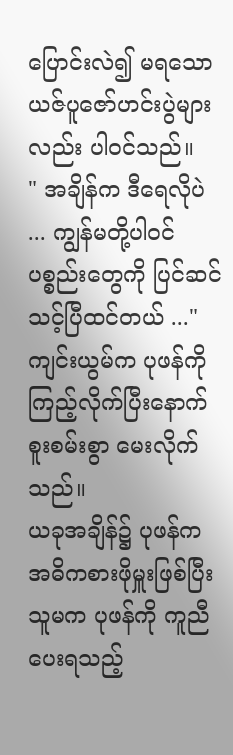ပြောင်းလဲ၍ မရသော ယဇ်ပူဇော်ဟင်းပွဲများလည်း ပါဝင်သည်။
" အချိန်က ဒီရေလိုပဲ ... ကျွန်မတို့ပါဝင်ပစ္စည်းတွေကို ပြင်ဆင်သင့်ပြီထင်တယ် ..."
ကျင်းယွမ်က ပုဖန်ကိုကြည့်လိုက်ပြီးနောက် စူးစမ်းစွာ မေးလိုက်သည်။
ယခုအချိန်၌ ပုဖန်က အဓိကစားဖိုမှူးဖြစ်ပြီး သူမက ပုဖန်ကို ကူညီပေးရသည့်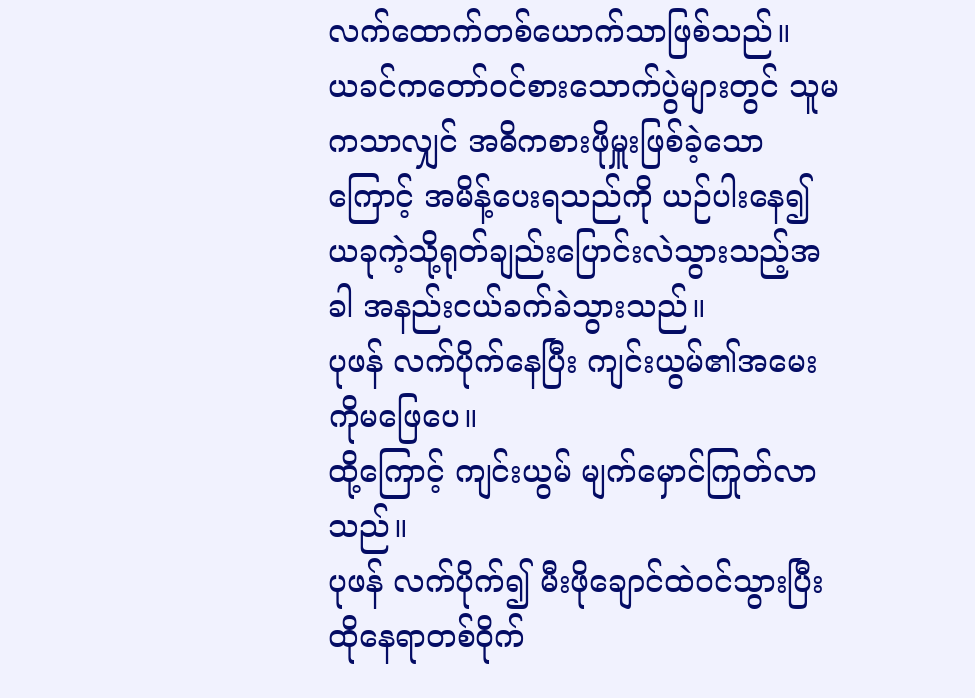လက်ထောက်တစ်ယောက်သာဖြစ်သည်။
ယခင်ကတော်ဝင်စားသောက်ပွဲများတွင် သူမကသာလျှင် အဓိကစားဖိုမှူးဖြစ်ခဲ့သောကြောင့် အမိန့်ပေးရသည်ကို ယဉ်ပါးနေ၍ ယခုကဲ့သို့ရုတ်ချည်းပြောင်းလဲသွားသည့်အခါ အနည်းငယ်ခက်ခဲသွားသည်။
ပုဖန် လက်ပိုက်နေပြီး ကျင်းယွမ်၏အမေးကိုမဖြေပေ။
ထို့ကြောင့် ကျင်းယွမ် မျက်မှောင်ကြုတ်လာသည်။
ပုဖန် လက်ပိုက်၍ မီးဖိုချောင်ထဲဝင်သွားပြီး ထိုနေရာတစ်ဝိုက်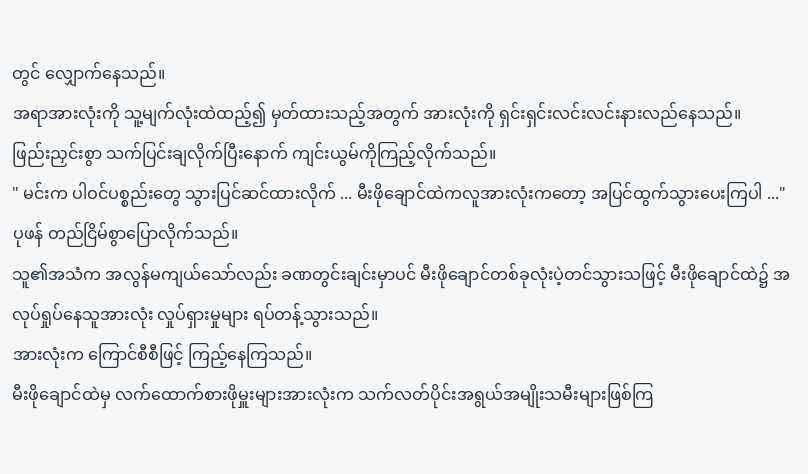တွင် လျှောက်နေသည်။
အရာအားလုံးကို သူ့မျက်လုံးထဲထည့်၍ မှတ်ထားသည့်အတွက် အားလုံးကို ရှင်းရှင်းလင်းလင်းနားလည်နေသည်။
ဖြည်းညှင်းစွာ သက်ပြင်းချလိုက်ပြီးနောက် ကျင်းယွမ်ကိုကြည့်လိုက်သည်။
" မင်းက ပါဝင်ပစ္စည်းတွေ သွားပြင်ဆင်ထားလိုက် ... မီးဖိုချောင်ထဲကလူအားလုံးကတော့ အပြင်ထွက်သွားပေးကြပါ ..."
ပုဖန် တည်ငြိမ်စွာပြောလိုက်သည်။
သူ၏အသံက အလွန်မကျယ်သော်လည်း ခဏတွင်းချင်းမှာပင် မီးဖိုချောင်တစ်ခုလုံးပဲ့တင်သွားသဖြင့် မီးဖိုချောင်ထဲ၌ အလုပ်ရှုပ်နေသူအားလုံး လှုပ်ရှားမှုများ ရပ်တန့်သွားသည်။
အားလုံးက ကြောင်စီစီဖြင့် ကြည့်နေကြသည်။
မီးဖိုချောင်ထဲမှ လက်ထောက်စားဖိုမှူးများအားလုံးက သက်လတ်ပိုင်းအရွယ်အမျိုးသမီးများဖြစ်ကြ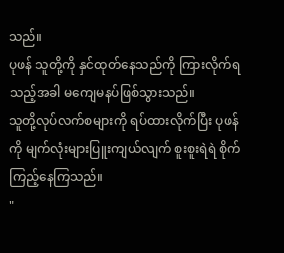သည်။
ပုဖန် သူတို့ကို နှင်ထုတ်နေသည်ကို ကြားလိုက်ရသည့်အခါ မကျေမနပ်ဖြစ်သွားသည်။
သူတို့လုပ်လက်စများကို ရပ်ထားလိုက်ပြီး ပုဖန်ကို မျက်လုံးများပြူးကျယ်လျက် စူးစူးရဲရဲ စိုက်ကြည့်နေကြသည်။
"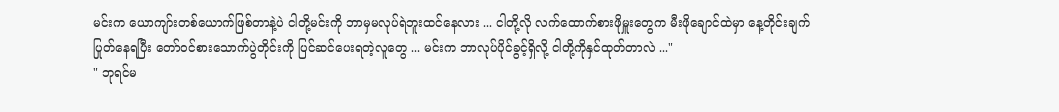မင်းက ယောကျာ်းတစ်ယောက်ဖြစ်တာနဲ့ပဲ ငါတို့မင်းကို ဘာမှမလုပ်ရဲဘူးထင်နေလား ... ငါတို့လို လက်ထောက်စားဖိုမှူးတွေက မီးဖိုချောင်ထဲမှာ နေ့တိုင်းချက်ပြုတ်နေရပြီး တော်ဝင်စားသောက်ပွဲတိုင်းကို ပြင်ဆင်ပေးရတဲ့လူတွေ ... မင်းက ဘာလုပ်ပိုင်ခွင့်ရှိလို့ ငါတို့ကိုနှင်ထုတ်တာလဲ ..."
" ဘုရင်မ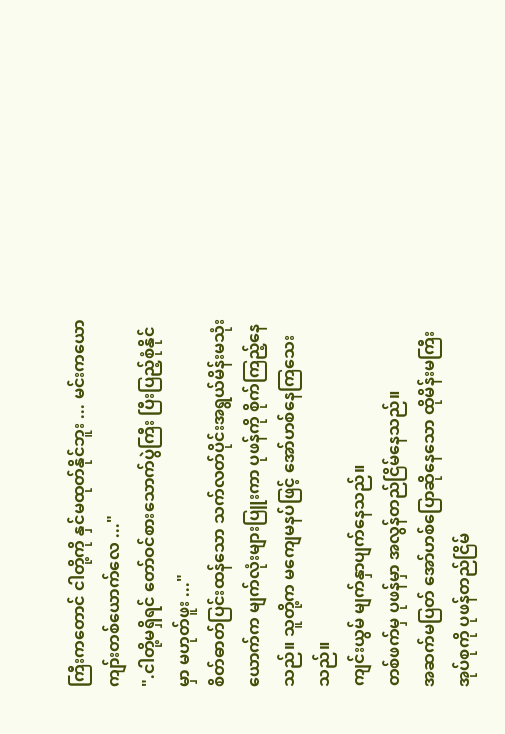ကြီးကတောင် ငါတို့ကို နှင်မထုတ်နိုင်ဘူး ... မင်းကယောကျာ်းတစ်ယောက်လေ ..."
".ငါတို့မရှိရင် တော်ဝင်စားသောက်ပွဲကြီး ပြီးပြည့်စုံနိုင်မှာ မဟုတ်ဖူး ..."
စိတ်ဓာတ်ပြင်းထန်သော သက်လတ်ပိုင်းအရွယ်မိန်းမသုံးယောက်က မျက်လုံးများပြူးကာ ပုဖန်ကို စိုက်ကြည့်နေသည်။ သူတို့က မကျေမနပ်ဖြင့် အော်ဟစ်နေကြသေးသည်။
ကျင်းယွမ် မျက်နှာပျက်နေသည်။
တစ်ဖက်မှ ပုဖန်မှာ အလွန်တည်ငြိမ်နေသည်။
အဆက်မပြတ် အော်ဟစ်ပြောဆိုနေသော ထိုမိန်းမကြီးအုပ်စုကို ပုဖန်တည်ငြိမ်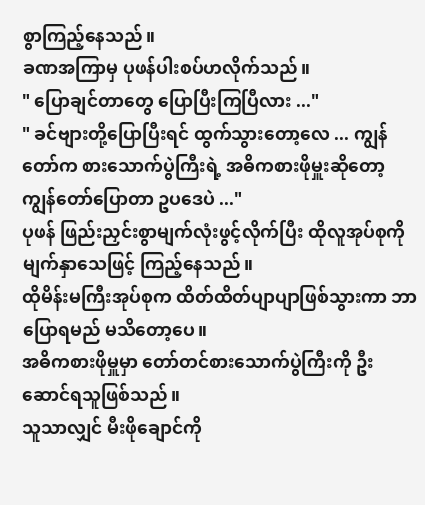စွာကြည့်နေသည်။
ခဏအကြာမှ ပုဖန်ပါးစပ်ဟလိုက်သည်။
" ပြောချင်တာတွေ ပြောပြီးကြပြီလား ..."
" ခင်ဗျားတို့ပြောပြီးရင် ထွက်သွားတော့လေ ... ကျွန်တော်က စားသောက်ပွဲကြီးရဲ့ အဓိကစားဖိုမှူးဆိုတော့ ကျွန်တော်ပြောတာ ဥပဒေပဲ ..."
ပုဖန် ဖြည်းညှင်းစွာမျက်လုံးဖွင့်လိုက်ပြီး ထိုလူအုပ်စုကို မျက်နှာသေဖြင့် ကြည့်နေသည်။
ထိုမိန်းမကြီးအုပ်စုက ထိတ်ထိတ်ပျာပျာဖြစ်သွားကာ ဘာပြောရမည် မသိတော့ပေ။
အဓိကစားဖိုမှူမှာ တော်တင်စားသောက်ပွဲကြီးကို ဦးဆောင်ရသူဖြစ်သည်။
သူသာလျှင် မီးဖိုချောင်ကို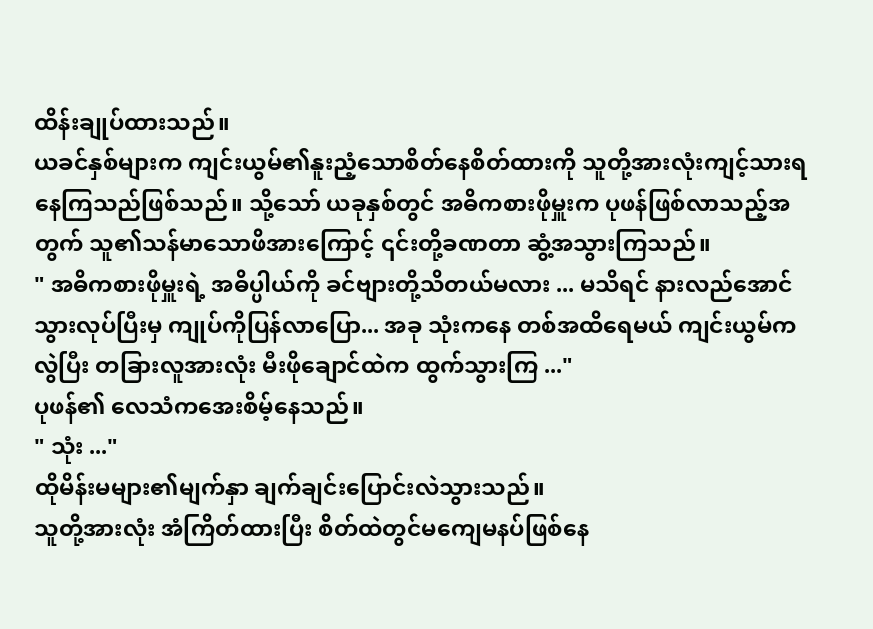ထိန်းချုပ်ထားသည်။
ယခင်နှစ်များက ကျင်းယွမ်၏နူးညံ့သောစိတ်နေစိတ်ထားကို သူတို့အားလုံးကျင့်သားရနေကြသည်ဖြစ်သည်။ သို့သော် ယခုနှစ်တွင် အဓိကစားဖိုမှူးက ပုဖန်ဖြစ်လာသည့်အတွက် သူ၏သန်မာသောဖိအားကြောင့် ၎င်းတို့ခဏတာ ဆွံ့အသွားကြသည်။
" အဓိကစားဖိုမှူးရဲ့ အဓိပ္ပါယ်ကို ခင်ဗျားတို့သိတယ်မလား ... မသိရင် နားလည်အောင်သွားလုပ်ပြီးမှ ကျုပ်ကိုပြန်လာပြော... အခု သုံးကနေ တစ်အထိရေမယ် ကျင်းယွမ်ကလွဲပြီး တခြားလူအားလုံး မီးဖိုချောင်ထဲက ထွက်သွားကြ ..."
ပုဖန်၏ လေသံကအေးစိမ့်နေသည်။
" သုံး ..."
ထိုမိန်းမများ၏မျက်နှာ ချက်ချင်းပြောင်းလဲသွားသည်။
သူတို့အားလုံး အံကြိတ်ထားပြီး စိတ်ထဲတွင်မကျေမနပ်ဖြစ်နေ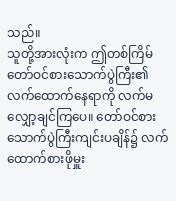သည်။
သူတို့အားလုံးက ဤတစ်ကြိမ်တော်ဝင်စားသောက်ပွဲကြီး၏ လက်ထောက်နေရာကို လက်မလျှော့ချင်ကြပေ။ တော်ဝင်စားသောက်ပွဲကြီးကျင်းပချိန်၌ လက်ထောက်စားဖိုမှူး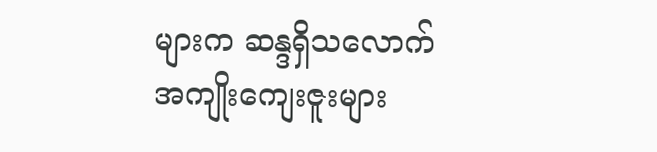များက ဆန္ဒရှိသလောက် အကျိုးကျေးဇူးများ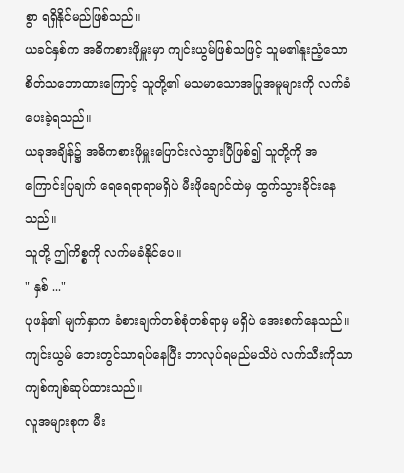စွာ ရရှိနိုင်မည်ဖြစ်သည်။
ယခင်နှစ်က အဓိကစားဖိုမှူးမှာ ကျင်းယွမ်ဖြစ်သဖြင့် သူမ၏နူးညံ့သော စိတ်သဘောထားကြောင့် သူတို့၏ မသမာသောအပြုအမူများကို လက်ခံပေးခဲ့ရသည်။
ယခုအချိန်၌ အဓိကစားဖိုမှူးပြောင်းလဲသွားပြီဖြစ်၍ သူတို့ကို အကြောင်းပြချက် ရေရေရာရာမရှိပဲ မီးဖိုချောင်ထဲမှ ထွက်သွားခိုင်းနေသည်။
သူတို့ ဤကိစ္စကို လက်မခံနိုင်ပေ။
" နှစ် ..."
ပုဖန်၏ မျက်နှာက ခံစားချက်တစ်စုံတစ်ရာမှ မရှိပဲ အေးစက်နေသည်။
ကျင်းယွမ် ဘေးတွင်သာရပ်နေပြီး ဘာလုပ်ရမည်မသိပဲ လက်သီးကိုသာကျစ်ကျစ်ဆုပ်ထားသည်။
လူအများစုက မီး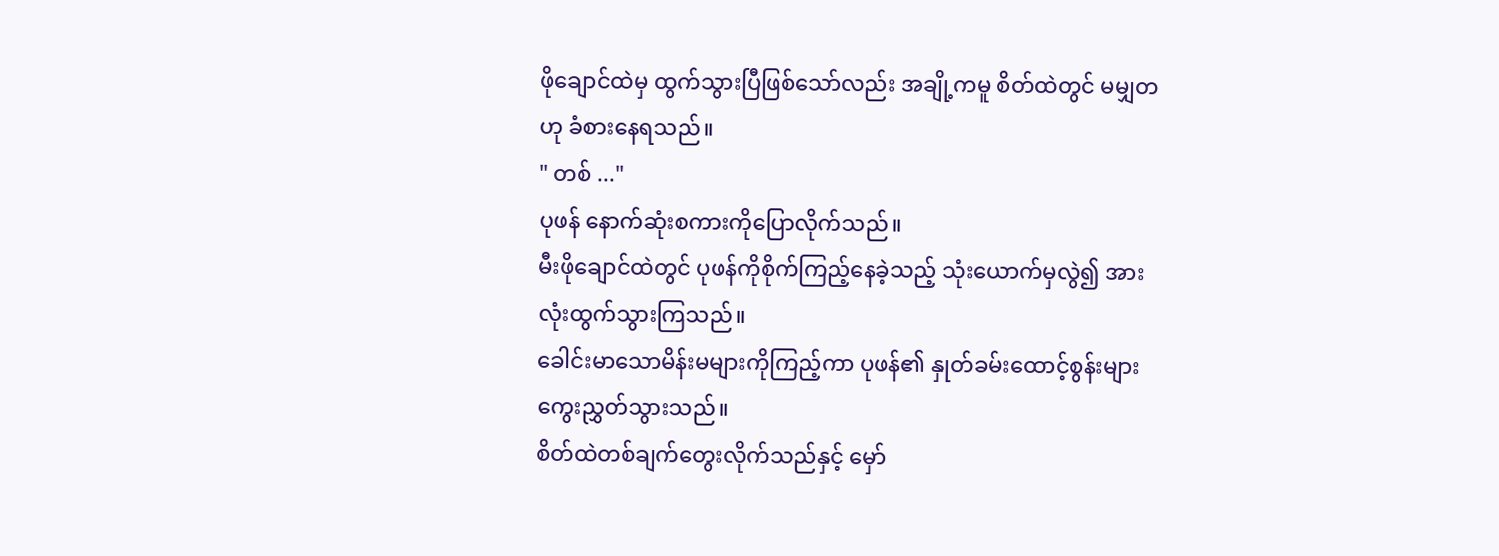ဖိုချောင်ထဲမှ ထွက်သွားပြီဖြစ်သော်လည်း အချို့ကမူ စိတ်ထဲတွင် မမျှတဟု ခံစားနေရသည်။
" တစ် ..."
ပုဖန် နောက်ဆုံးစကားကိုပြောလိုက်သည်။
မီးဖိုချောင်ထဲတွင် ပုဖန်ကိုစိုက်ကြည့်နေခဲ့သည့် သုံးယောက်မှလွဲ၍ အားလုံးထွက်သွားကြသည်။
ခေါင်းမာသောမိန်းမများကိုကြည့်ကာ ပုဖန်၏ နှုတ်ခမ်းထောင့်စွန်းများ ကွေးညွှတ်သွားသည်။
စိတ်ထဲတစ်ချက်တွေးလိုက်သည်နှင့် မှော်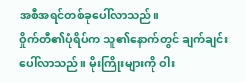အစီအရင်တစ်ခုပေါ်လာသည်။
ဝှိုက်တီ၏ပုံရိပ်က သူ၏နောက်တွင် ချက်ချင်းပေါ်လာသည်။ မိုးကြိုးများကို ဝါး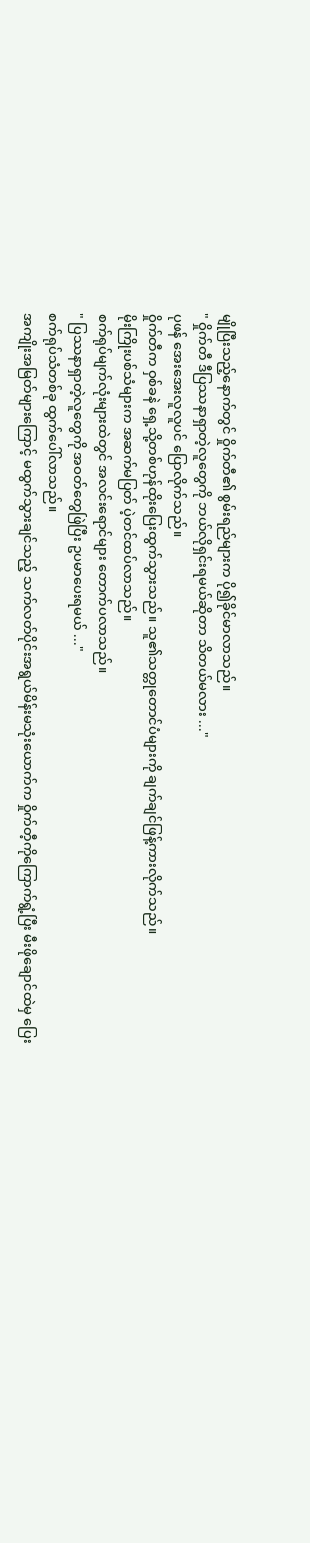မျိုပြီးသည့်နောက်တွင် ဝှိုက်တီ၏ စွမ်းရည်များက ပို၍ခိုင်မာလာသည်။
" ဝှိုက်တီ ဒီပြဿနာရှာတဲ့လူတွေကို ဘယ်လိုရှင်းရမယ်ဆိုတာ သိတယ်မလား ..."
ပုဖန် အေးအေးလူလူပင် ပြောလိုက်သည်။
ဝှိုက်တီက ဝှစ်ခနဲ ရှေ့သို့တစ်ဟုန်ထိုးပြေးထွက်သွားသည်။ သူ၏သတ္တုတောင်ပံများကို ချက်ချင်ဖြန့်ကားလိုက်သည်။
မိုးကြိုးပစ်သံများက အဆက်မပြတ် ပဲ့တင်ထပ်လာသည်။
စက်ရုပ်မျက်လုံးများထဲတွင် အလင်းရောင်များ တောက်ပလာသည်။
" ပြဿနာရှာတဲ့လူတွေကို အဝတ်တွေဖြဲပြီး ဥပမာပေးရမယ် ..."
စက်ရုပ်သံတစ်ခု ထွက်ပေါ်လာသည်။
အကျိုးအမြတ်များကြောင့် မထွက်သွားချင်သည့် သက်လတ်ပိုင်းအရွယ်မိန်းမသုံးယောက်က ဝှိုက်တီ့ကိုကြောက်ရွံ့ပြီး မီးဖိုချောင်ထဲမှ ပြေး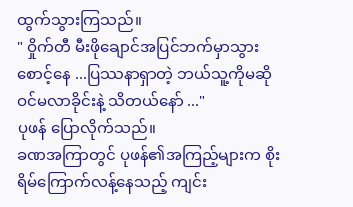ထွက်သွားကြသည်။
" ဝှိုက်တီ မီးဖိုချောင်အပြင်ဘက်မှာသွားစောင့်နေ ...ပြဿနာရှာတဲ့ ဘယ်သူ့ကိုမဆို ဝင်မလာခိုင်းနဲ့ သိတယ်နော် ..."
ပုဖန် ပြောလိုက်သည်။
ခဏအကြာတွင် ပုဖန်၏အကြည့်များက စိုးရိမ်ကြောက်လန့်နေသည့် ကျင်း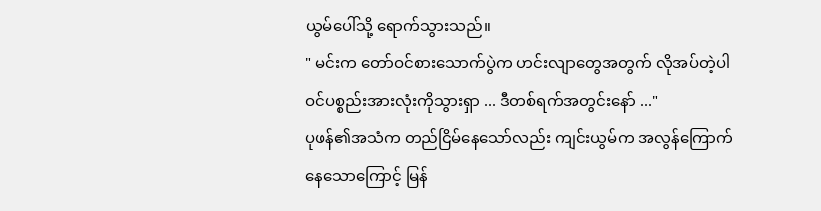ယွမ်ပေါ်သို့ ရောက်သွားသည်။
" မင်းက တော်ဝင်စားသောက်ပွဲက ဟင်းလျာတွေအတွက် လိုအပ်တဲ့ပါဝင်ပစ္စည်းအားလုံးကိုသွားရှာ ... ဒီတစ်ရက်အတွင်းနော် ..."
ပုဖန်၏အသံက တည်ငြိမ်နေသော်လည်း ကျင်းယွမ်က အလွန်ကြောက်နေသောကြောင့် မြန်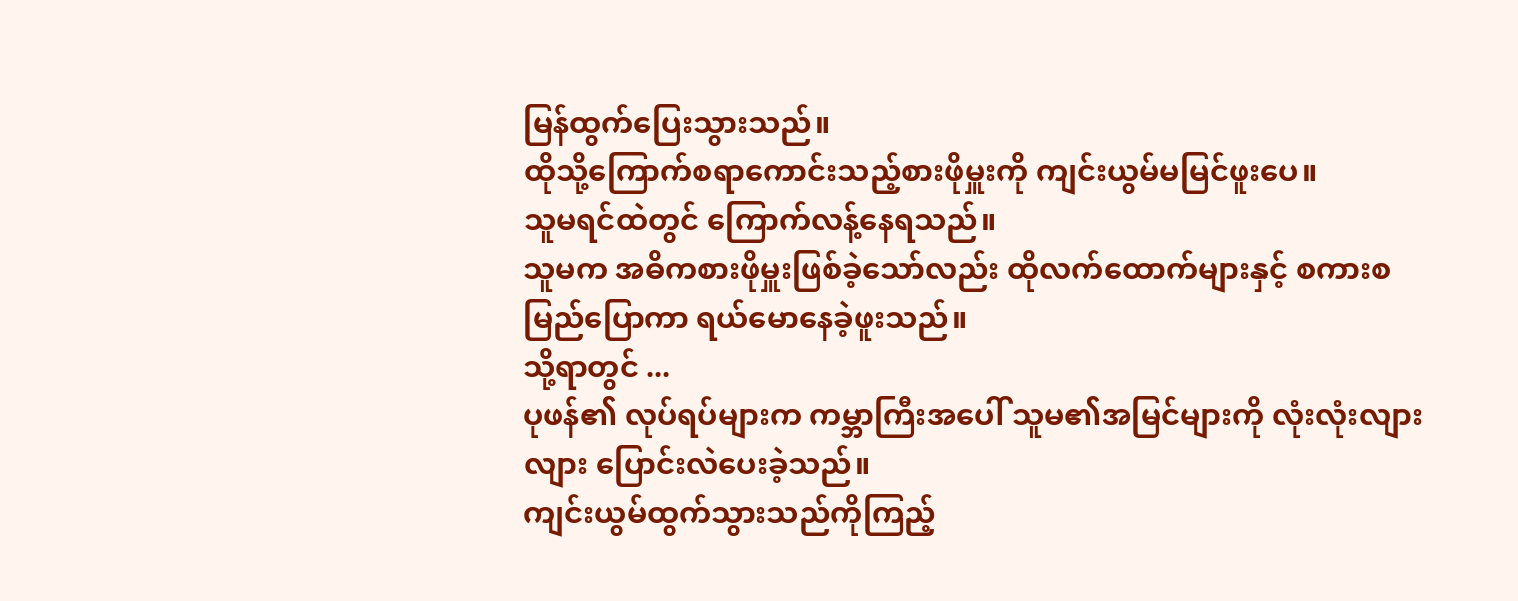မြန်ထွက်ပြေးသွားသည်။
ထိုသို့ကြောက်စရာကောင်းသည့်စားဖိုမှူးကို ကျင်းယွမ်မမြင်ဖူးပေ။
သူမရင်ထဲတွင် ကြောက်လန့်နေရသည်။
သူမက အဓိကစားဖိုမှူးဖြစ်ခဲ့သော်လည်း ထိုလက်ထောက်များနှင့် စကားစမြည်ပြောကာ ရယ်မောနေခဲ့ဖူးသည်။
သို့ရာတွင် ...
ပုဖန်၏ လုပ်ရပ်များက ကမ္ဘာကြီးအပေါ် သူမ၏အမြင်များကို လုံးလုံးလျားလျား ပြောင်းလဲပေးခဲ့သည်။
ကျင်းယွမ်ထွက်သွားသည်ကိုကြည့်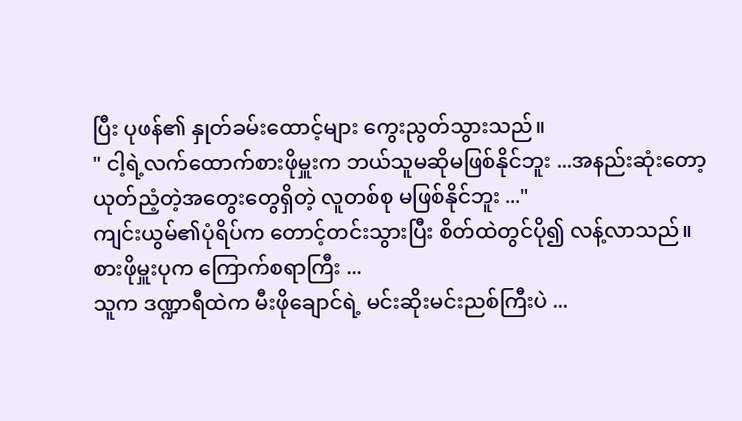ပြီး ပုဖန်၏ နှုတ်ခမ်းထောင့်များ ကွေးညွတ်သွားသည်။
" ငါ့ရဲ့လက်ထောက်စားဖိုမှူးက ဘယ်သူမဆိုမဖြစ်နိုင်ဘူး ...အနည်းဆုံးတော့ ယုတ်ညံ့တဲ့အတွေးတွေရှိတဲ့ လူတစ်စု မဖြစ်နိုင်ဘူး ..."
ကျင်းယွမ်၏ပုံရိပ်က တောင့်တင်းသွားပြီး စိတ်ထဲတွင်ပို၍ လန့်လာသည်။
စားဖိုမှူးပုက ကြောက်စရာကြီး ...
သူက ဒဏ္ဍာရီထဲက မီးဖိုချောင်ရဲ့ မင်းဆိုးမင်းညစ်ကြီးပဲ ...